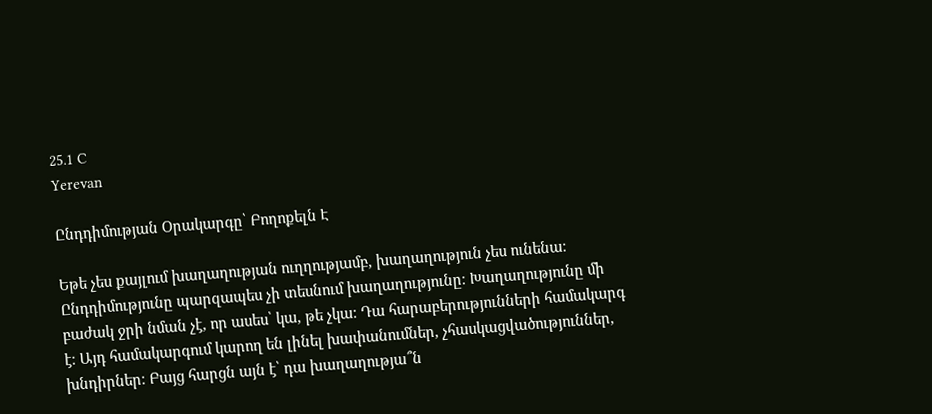25.1 C
Yerevan

Ընդդիմության Օրակարգը՝ Բողոքելն Է

Եթե չես քայլում խաղաղության ուղղությամբ, խաղաղություն չես ունենա։ Ընդդիմությունը պարզապես չի տեսնում խաղաղությունը։ Խաղաղությունը մի բաժակ ջրի նման չէ, որ ասես՝ կա, թե չկա։ Դա հարաբերությունների համակարգ է։ Այդ համակարգում կարող են լինել խափանումներ, չհասկացվածություններ, խնդիրներ։ Բայց հարցն այն է՝ դա խաղաղությա՞ն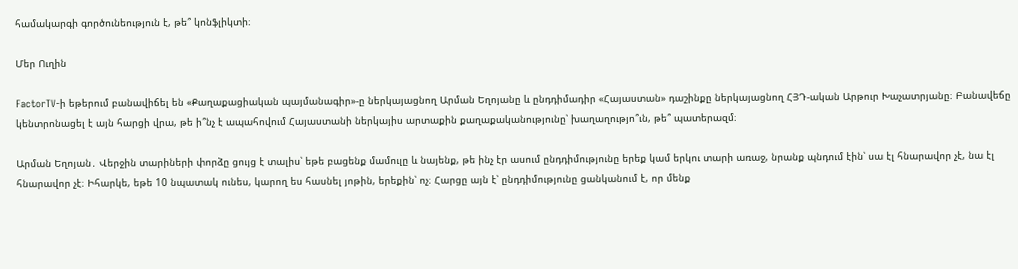համակարգի գործունեություն է, թե՞ կոնֆլիկտի։

Մեր Ուղին

FactorTV‑ի եթերում բանավիճել են «Քաղաքացիական պայմանագիր»-ը ներկայացնող Արման Եղոյանը և ընդդիմադիր «Հայաստան» դաշինքը ներկայացնող ՀՅԴ-ական Արթուր Խաչատրյանը։ Բանավեճը կենտրոնացել է այն հարցի վրա, թե ի՞նչ է ապահովում Հայաստանի ներկայիս արտաքին քաղաքականությունը՝ խաղաղությո՞ւն, թե՞ պատերազմ։

Արման Եղոյան․ Վերջին տարիների փորձը ցույց է տալիս՝ եթե բացենք մամուլը և նայենք, թե ինչ էր ասում ընդդիմությունը երեք կամ երկու տարի առաջ, նրանք պնդում էին՝ սա էլ հնարավոր չէ, նա էլ հնարավոր չէ։ Իհարկե, եթե 10 նպատակ ունես, կարող ես հասնել յոթին, երեքին՝ ոչ։ Հարցը այն է՝ ընդդիմությունը ցանկանում է, որ մենք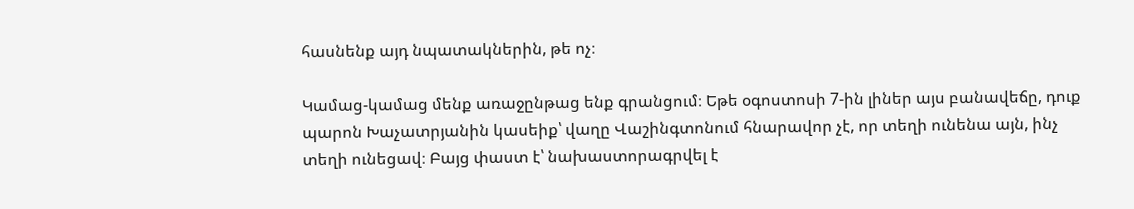հասնենք այդ նպատակներին, թե ոչ։

Կամաց-կամաց մենք առաջընթաց ենք գրանցում։ Եթե օգոստոսի 7‑ին լիներ այս բանավեճը, դուք պարոն Խաչատրյանին կասեիք՝ վաղը Վաշինգտոնում հնարավոր չէ, որ տեղի ունենա այն, ինչ տեղի ունեցավ։ Բայց փաստ է՝ նախաստորագրվել է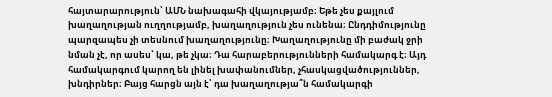հայտարարություն՝ ԱՄՆ նախագահի վկայությամբ։ Եթե չես քայլում խաղաղության ուղղությամբ, խաղաղություն չես ունենա։ Ընդդիմությունը պարզապես չի տեսնում խաղաղությունը։ Խաղաղությունը մի բաժակ ջրի նման չէ, որ ասես՝ կա, թե չկա։ Դա հարաբերությունների համակարգ է։ Այդ համակարգում կարող են լինել խափանումներ, չհասկացվածություններ, խնդիրներ։ Բայց հարցն այն է՝ դա խաղաղությա՞ն համակարգի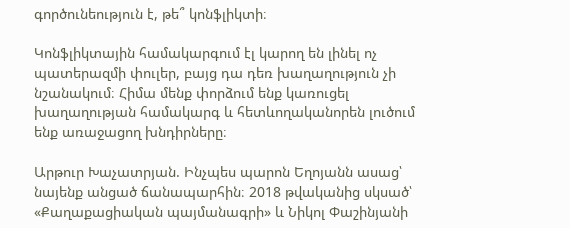գործունեություն է, թե՞ կոնֆլիկտի։

Կոնֆլիկտային համակարգում էլ կարող են լինել ոչ պատերազմի փուլեր, բայց դա դեռ խաղաղություն չի նշանակում։ Հիմա մենք փորձում ենք կառուցել խաղաղության համակարգ և հետևողականորեն լուծում ենք առաջացող խնդիրները։

Արթուր Խաչատրյան. Ինչպես պարոն Եղոյանն ասաց՝ նայենք անցած ճանապարհին։ 2018 թվականից սկսած՝ «Քաղաքացիական պայմանագրի» և Նիկոլ Փաշինյանի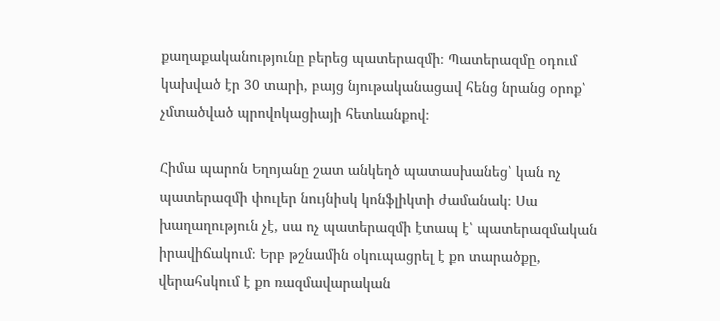քաղաքականությունը բերեց պատերազմի։ Պատերազմը օդում կախված էր 30 տարի, բայց նյութականացավ հենց նրանց օրոք՝ չմտածված պրովոկացիայի հետևանքով։

Հիմա պարոն Եղոյանը շատ անկեղծ պատասխանեց՝ կան ոչ պատերազմի փուլեր նույնիսկ կոնֆլիկտի ժամանակ։ Սա խաղաղություն չէ, սա ոչ պատերազմի էտապ է՝ պատերազմական իրավիճակում։ Երբ թշնամին օկուպացրել է քո տարածքը, վերահսկում է քո ռազմավարական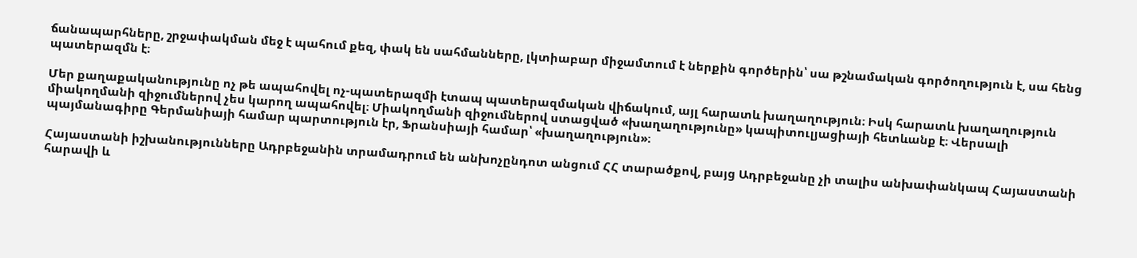ճանապարհները, շրջափակման մեջ է պահում քեզ, փակ են սահմանները, լկտիաբար միջամտում է ներքին գործերին՝ սա թշնամական գործողություն է, սա հենց պատերազմն է։

Մեր քաղաքականությունը ոչ թե ապահովել ոչ-պատերազմի էտապ պատերազմական վիճակում, այլ հարատև խաղաղություն։ Իսկ հարատև խաղաղություն միակողմանի զիջումներով չես կարող ապահովել։ Միակողմանի զիջումներով ստացված «խաղաղությունը» կապիտուլյացիայի հետևանք է։ Վերսալի պայմանագիրը Գերմանիայի համար պարտություն էր, Ֆրանսիայի համար՝ «խաղաղություն»։

Հայաստանի իշխանությունները Ադրբեջանին տրամադրում են անխոչընդոտ անցում ՀՀ տարածքով, բայց Ադրբեջանը չի տալիս անխափանկապ Հայաստանի հարավի և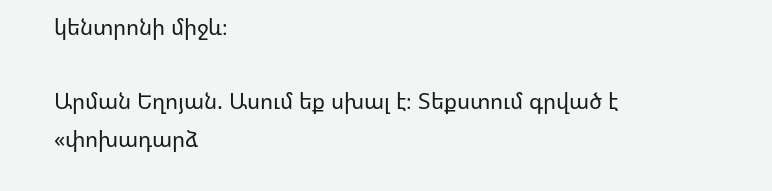կենտրոնի միջև։

Արման Եղոյան. Ասում եք սխալ է։ Տեքստում գրված է «փոխադարձ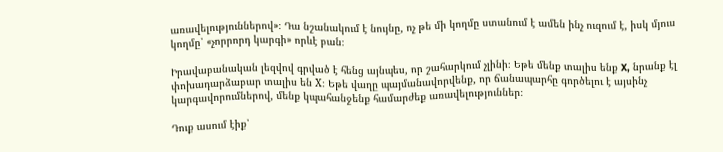առավելություններով»։ Դա նշանակում է նույնը, ոչ թե մի կողմը ստանում է ամեն ինչ ուզում է, իսկ մյուս կողմը՝ «չորրորդ կարգի» որևէ բան։

Իրավաբանական լեզվով գրված է հենց այնպես, որ շահարկում չլինի։ Եթե մենք տալիս ենք X, նրանք էլ փոխադարձաբար տալիս են X։ Եթե վաղը պայմանավորվենք, որ ճանապարհը գործելու է այսինչ կարգավորումներով, մենք կպահանջենք համարժեք առավելություններ։

Դուք ասում էիք՝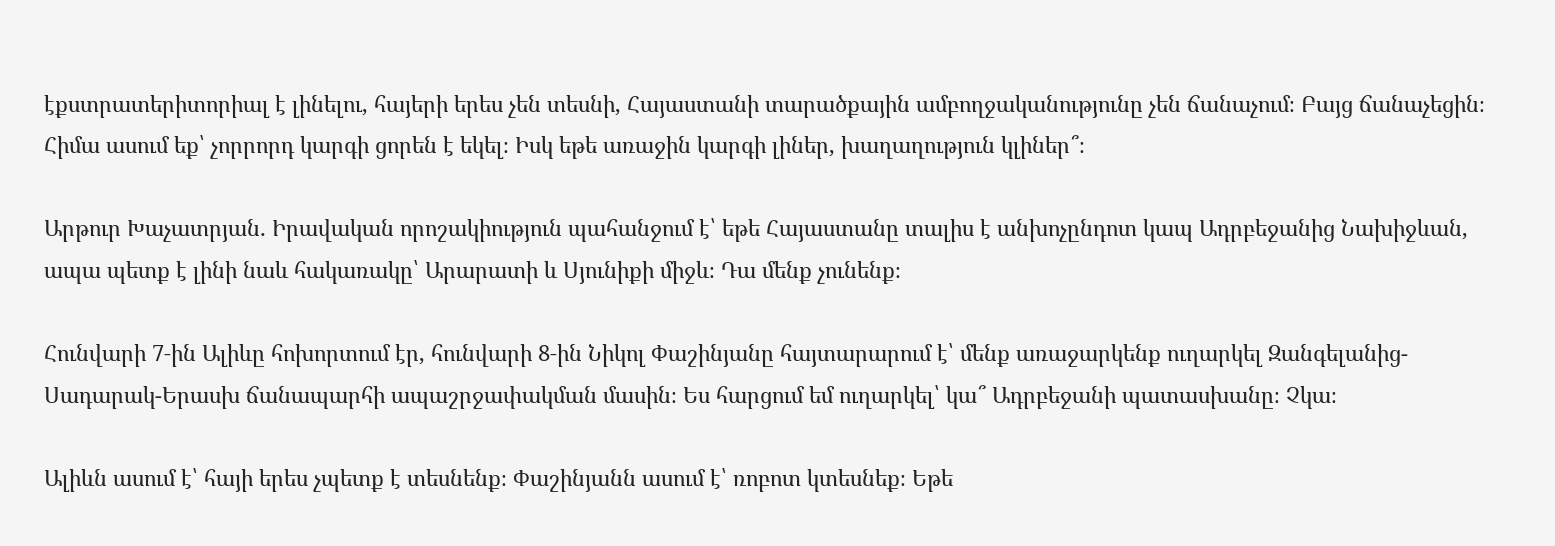էքստրատերիտորիալ է լինելու, հայերի երես չեն տեսնի, Հայաստանի տարածքային ամբողջականությունը չեն ճանաչում։ Բայց ճանաչեցին։ Հիմա ասում եք՝ չորրորդ կարգի ցորեն է եկել։ Իսկ եթե առաջին կարգի լիներ, խաղաղություն կլիներ՞։

Արթուր Խաչատրյան․ Իրավական որոշակիություն պահանջում է՝ եթե Հայաստանը տալիս է անխոչընդոտ կապ Ադրբեջանից Նախիջևան, ապա պետք է լինի նաև հակառակը՝ Արարատի և Սյունիքի միջև։ Դա մենք չունենք։

Հունվարի 7‑ին Ալիևը հոխորտում էր, հունվարի 8‑ին Նիկոլ Փաշինյանը հայտարարում է՝ մենք առաջարկենք ուղարկել Զանգելանից-Սադարակ-Երասխ ճանապարհի ապաշրջափակման մասին։ Ես հարցում եմ ուղարկել՝ կա՞ Ադրբեջանի պատասխանը։ Չկա։

Ալիևն ասում է՝ հայի երես չպետք է տեսնենք։ Փաշինյանն ասում է՝ ռոբոտ կտեսնեք։ Եթե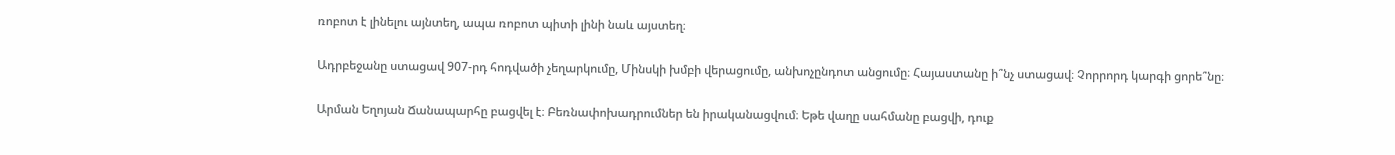ռոբոտ է լինելու այնտեղ, ապա ռոբոտ պիտի լինի նաև այստեղ։

Ադրբեջանը ստացավ 907-րդ հոդվածի չեղարկումը, Մինսկի խմբի վերացումը, անխոչընդոտ անցումը։ Հայաստանը ի՞նչ ստացավ։ Չորրորդ կարգի ցորե՞նը։

Արման Եղոյան Ճանապարհը բացվել է։ Բեռնափոխադրումներ են իրականացվում։ Եթե վաղը սահմանը բացվի, դուք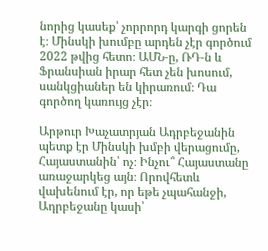նորից կասեք՝ չորրորդ կարգի ցորեն է։ Մինսկի խումբը արդեն չէր գործում 2022 թվից հետո։ ԱՄՆ‑ը, ՌԴ‑ն և Ֆրանսիան իրար հետ չեն խոսում, սանկցիաներ են կիրառում։ Դա գործող կառույց չէր։

Արթուր Խաչատրյան Ադրբեջանին պետք էր Մինսկի խմբի վերացումը, Հայաստանին՝ ոչ։ Ինչու՞ Հայաստանը առաջարկեց այն։ Որովհետև վախենում էր, որ եթե չպահանջի, Ադրբեջանը կասի՝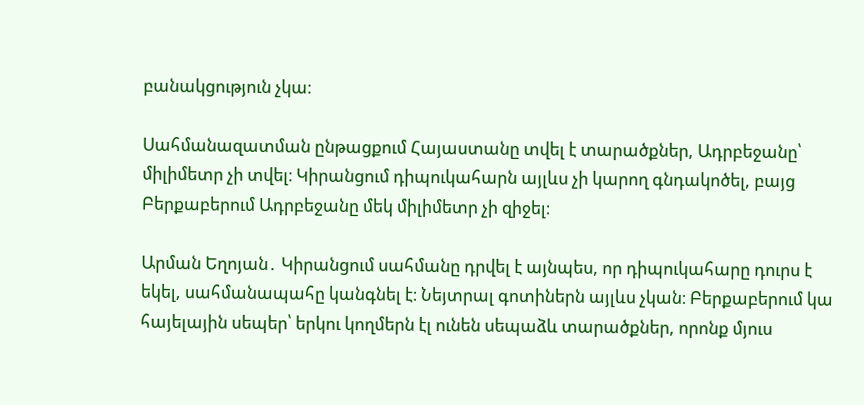բանակցություն չկա։

Սահմանազատման ընթացքում Հայաստանը տվել է տարածքներ, Ադրբեջանը՝ միլիմետր չի տվել։ Կիրանցում դիպուկահարն այլևս չի կարող գնդակոծել, բայց Բերքաբերում Ադրբեջանը մեկ միլիմետր չի զիջել։

Արման Եղոյան․ Կիրանցում սահմանը դրվել է այնպես, որ դիպուկահարը դուրս է եկել, սահմանապահը կանգնել է։ Նեյտրալ գոտիներն այլևս չկան։ Բերքաբերում կա հայելային սեպեր՝ երկու կողմերն էլ ունեն սեպաձև տարածքներ, որոնք մյուս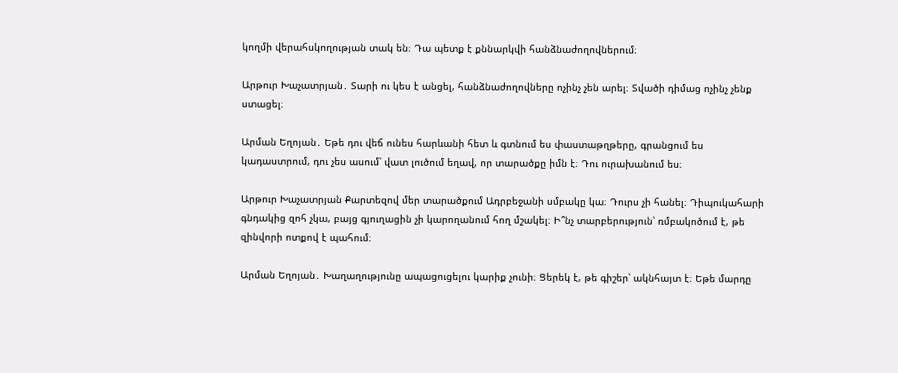կողմի վերահսկողության տակ են։ Դա պետք է քննարկվի հանձնաժողովներում։

Արթուր Խաչատրյան․ Տարի ու կես է անցել, հանձնաժողովները ոչինչ չեն արել։ Տվածի դիմաց ոչինչ չենք ստացել։

Արման Եղոյան․ Եթե դու վեճ ունես հարևանի հետ և գտնում ես փաստաթղթերը, գրանցում ես կադաստրում, դու չես ասում՝ վատ լուծում եղավ, որ տարածքը իմն է։ Դու ուրախանում ես։

Արթուր Խաչատրյան Քարտեզով մեր տարածքում Ադրբեջանի սմբակը կա։ Դուրս չի հանել։ Դիպուկահարի գնդակից զոհ չկա, բայց գյուղացին չի կարողանում հող մշակել։ Ի՞նչ տարբերություն՝ ռմբակոծում է, թե զինվորի ոտքով է պահում։

Արման Եղոյան․ Խաղաղությունը ապացուցելու կարիք չունի։ Ցերեկ է, թե գիշեր՝ ակնհայտ է։ Եթե մարդը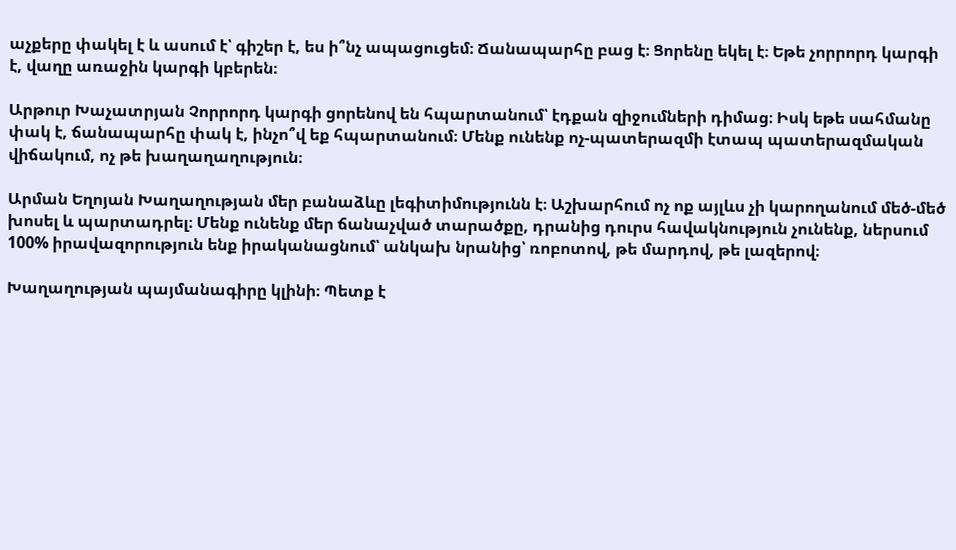աչքերը փակել է և ասում է՝ գիշեր է, ես ի՞նչ ապացուցեմ։ Ճանապարհը բաց է։ Ցորենը եկել է։ Եթե չորրորդ կարգի է, վաղը առաջին կարգի կբերեն։

Արթուր Խաչատրյան Չորրորդ կարգի ցորենով են հպարտանում՝ էդքան զիջումների դիմաց։ Իսկ եթե սահմանը փակ է, ճանապարհը փակ է, ինչո՞վ եք հպարտանում։ Մենք ունենք ոչ-պատերազմի էտապ պատերազմական վիճակում, ոչ թե խաղաղաղություն։

Արման Եղոյան Խաղաղության մեր բանաձևը լեգիտիմությունն է։ Աշխարհում ոչ ոք այլևս չի կարողանում մեծ-մեծ խոսել և պարտադրել։ Մենք ունենք մեր ճանաչված տարածքը, դրանից դուրս հավակնություն չունենք, ներսում 100% իրավազորություն ենք իրականացնում՝ անկախ նրանից՝ ռոբոտով, թե մարդով, թե լազերով։

Խաղաղության պայմանագիրը կլինի։ Պետք է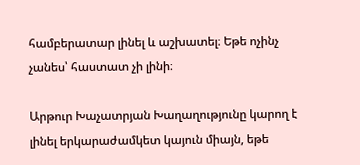համբերատար լինել և աշխատել։ Եթե ոչինչ չանես՝ հաստատ չի լինի։

Արթուր Խաչատրյան Խաղաղությունը կարող է լինել երկարաժամկետ կայուն միայն, եթե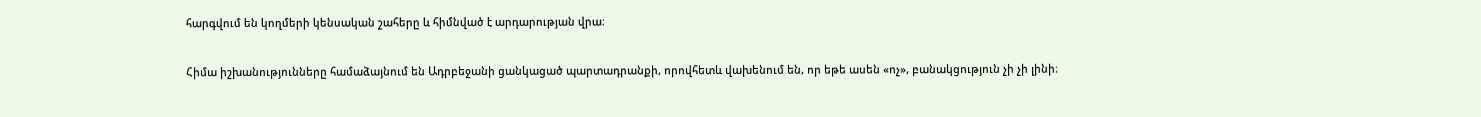հարգվում են կողմերի կենսական շահերը և հիմնված է արդարության վրա։

Հիմա իշխանությունները համաձայնում են Ադրբեջանի ցանկացած պարտադրանքի, որովհետև վախենում են, որ եթե ասեն «ոչ», բանակցություն չի չի լինի։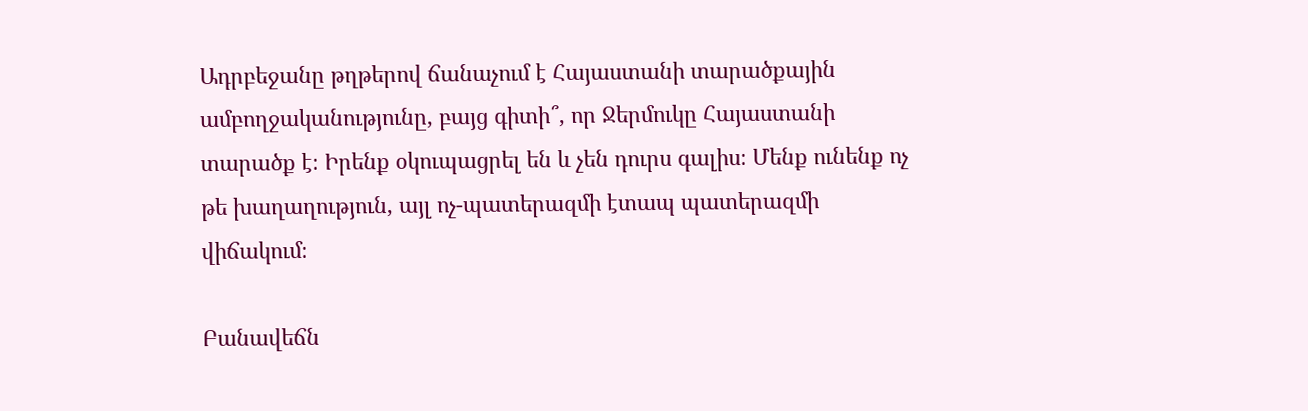Ադրբեջանը թղթերով ճանաչում է Հայաստանի տարածքային ամբողջականությունը, բայց գիտի՞, որ Ջերմուկը Հայաստանի տարածք է։ Իրենք օկուպացրել են և չեն դուրս գալիս։ Մենք ունենք ոչ թե խաղաղություն, այլ ոչ-պատերազմի էտապ պատերազմի վիճակում։

Բանավեճն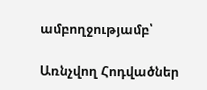ամբողջությամբ՝

Առնչվող Հոդվածներ